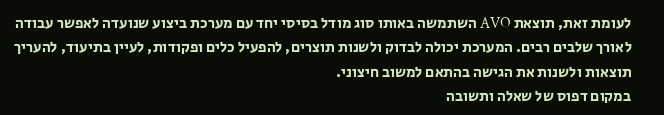לעומת זאת, תוצאת AVO השתמשה באותו סוג מודל בסיסי יחד עם מערכת ביצוע שנועדה לאפשר עבודה לאורך שלבים רבים. המערכת יכולה לבדוק ולשנות תוצרים, להפעיל כלים ופקודות, לעיין בתיעוד, להעריך תוצאות ולשנות את הגישה בהתאם למשוב חיצוני.
במקום דפוס של שאלה ותשובה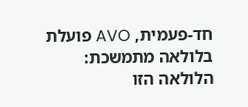חד-פעמית, AVO פועלת בלולאה מתמשכת:
הלולאה הזו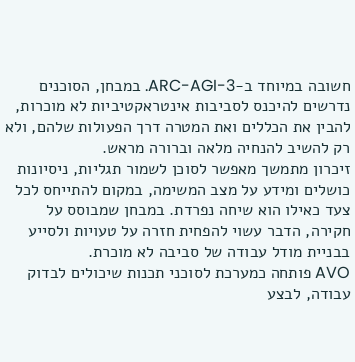חשובה במיוחד ב-ARC-AGI-3. במבחן, הסוכנים נדרשים להיכנס לסביבות אינטראקטיביות לא מוכרות, להבין את הכללים ואת המטרה דרך הפעולות שלהם, ולא רק להשיב להנחיה מלאה וברורה מראש.
זיכרון מתמשך מאפשר לסוכן לשמור תגליות, ניסיונות כושלים ומידע על מצב המשימה, במקום להתייחס לכל צעד כאילו הוא שיחה נפרדת. במבחן שמבוסס על חקירה, הדבר עשוי להפחית חזרה על טעויות ולסייע בבניית מודל עבודה של סביבה לא מוכרת.
AVO פותחה כמערכת לסוכני תכנות שיכולים לבדוק עבודה, לבצע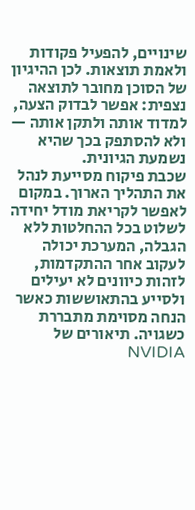שינויים, להפעיל פקודות ולאמת תוצאות. לכן ההיגיון של הסוכן מחובר לתוצאה נצפית: אפשר לבדוק הצעה, למדוד אותה ולתקן אותה — ולא להסתפק בכך שהיא נשמעת הגיונית.
שכבת פיקוח מסייעת לנהל את התהליך הארוך. במקום לאפשר לקריאת מודל יחידה לשלוט בכל ההחלטות ללא הגבלה, המערכת יכולה לעקוב אחר ההתקדמות, לזהות כיוונים לא יעילים ולסייע בהתאוששות כאשר הנחה מסוימת מתבררת כשגויה. תיאורים של NVIDIA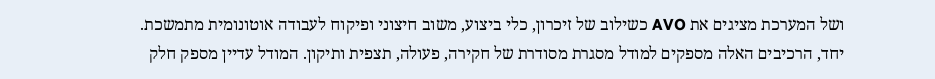ושל המערכת מציגים את AVO כשילוב של זיכרון, כלי ביצוע, משוב חיצוני ופיקוח לעבודה אוטונומית מתמשכת.
יחד, הרכיבים האלה מספקים למודל מסגרת מסודרת של חקירה, פעולה, תצפית ותיקון. המודל עדיין מספק חלק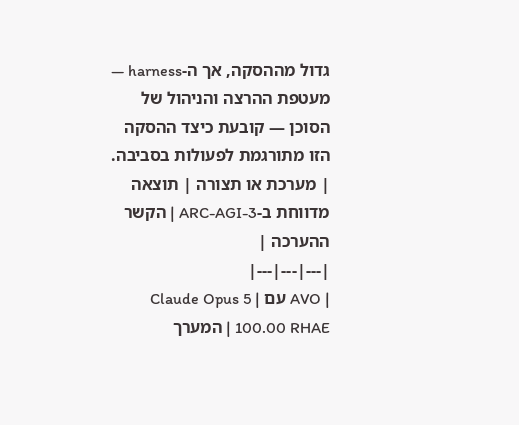גדול מההסקה, אך ה-harness — מעטפת ההרצה והניהול של הסוכן — קובעת כיצד ההסקה הזו מתורגמת לפעולות בסביבה.
| מערכת או תצורה | תוצאה מדווחת ב-ARC-AGI-3 | הקשר ההערכה |
|---|---|---|
| AVO עם Claude Opus 5 | 100.00 RHAE | המערך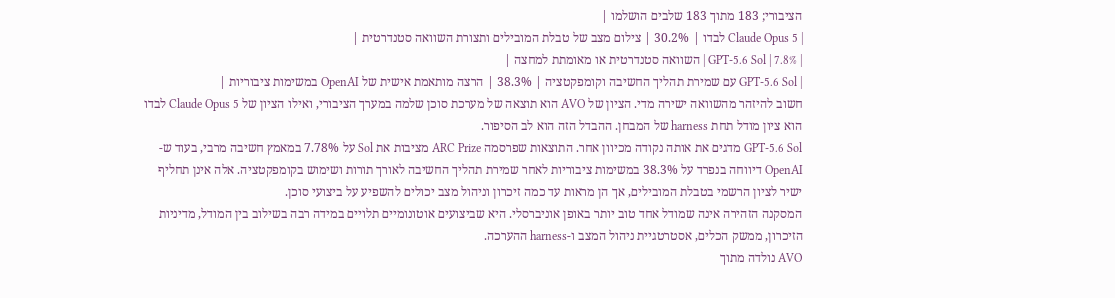הציבורי; 183 מתוך 183 שלבים הושלמו |
| Claude Opus 5 לבדו | 30.2% | צילום מצב של טבלת המובילים ותצורת השוואה סטנדרטית |
| GPT-5.6 Sol | 7.8% | השוואה סטנדרטית או מאומתת למחצה |
| GPT-5.6 Sol עם שמירת תהליך החשיבה וקומפקטציה | 38.3% | הרצה מותאמת אישית של OpenAI במשימות ציבוריות |
חשוב להיזהר מהשוואה ישירה מדי. הציון של AVO הוא תוצאה של מערכת סוכן שלמה במערך הציבורי, ואילו הציון של Claude Opus 5 לבדו הוא ציון מודל תחת harness של המבחן. ההבדל הזה הוא לב הסיפור.
GPT-5.6 Sol מדגים את אותה נקודה מכיוון אחר. התוצאות שפרסמה ARC Prize מציבות את Sol על 7.78% במאמץ חשיבה מרבי, בעוד ש-OpenAI דיווחה בנפרד על 38.3% במשימות ציבוריות לאחר שמירת תהליך החשיבה לאורך תורות ושימוש בקומפקטציה. אלה אינן תחליף ישיר לציון הרשמי בטבלת המובילים, אך הן מראות עד כמה זיכרון וניהול מצב יכולים להשפיע על ביצועי סוכן.
המסקנה הזהירה אינה שמודל אחד טוב יותר באופן אוניברסלי. היא שביצועים אוטונומיים תלויים במידה רבה בשילוב בין המודל, מדיניות הזיכרון, ממשק הכלים, אסטרטגיית ניהול המצב ו-harness ההערכה.
AVO נולדה מתוך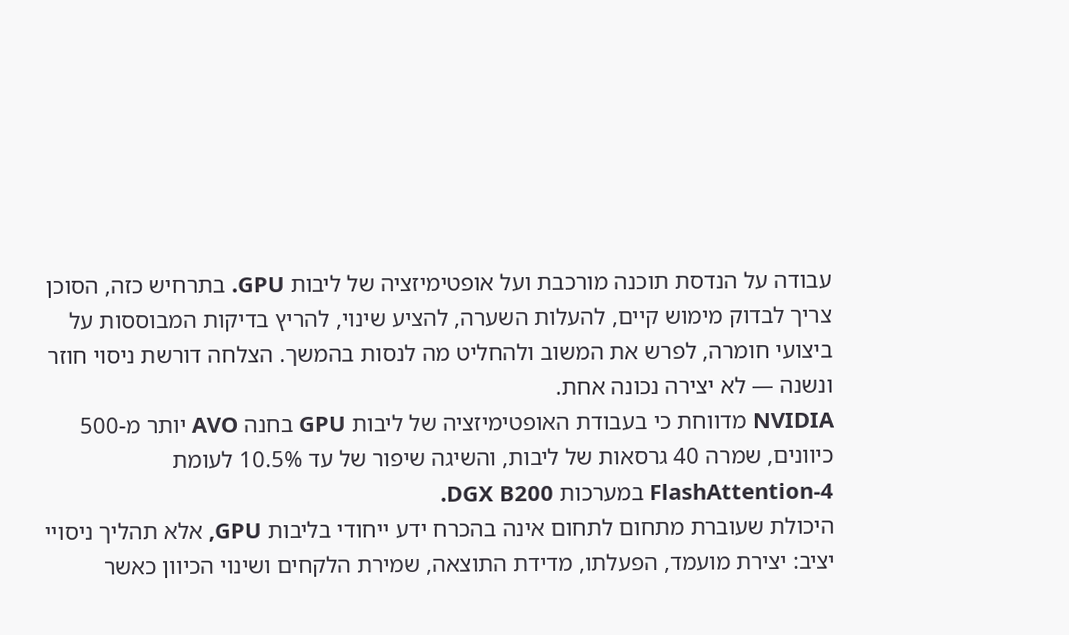עבודה על הנדסת תוכנה מורכבת ועל אופטימיזציה של ליבות GPU. בתרחיש כזה, הסוכן צריך לבדוק מימוש קיים, להעלות השערה, להציע שינוי, להריץ בדיקות המבוססות על ביצועי חומרה, לפרש את המשוב ולהחליט מה לנסות בהמשך. הצלחה דורשת ניסוי חוזר ונשנה — לא יצירה נכונה אחת.
NVIDIA מדווחת כי בעבודת האופטימיזציה של ליבות GPU בחנה AVO יותר מ-500 כיוונים, שמרה 40 גרסאות של ליבות, והשיגה שיפור של עד 10.5% לעומת FlashAttention-4 במערכות DGX B200.
היכולת שעוברת מתחום לתחום אינה בהכרח ידע ייחודי בליבות GPU, אלא תהליך ניסויי יציב: יצירת מועמד, הפעלתו, מדידת התוצאה, שמירת הלקחים ושינוי הכיוון כאשר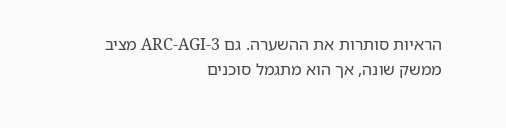הראיות סותרות את ההשערה. גם ARC-AGI-3 מציב ממשק שונה, אך הוא מתגמל סוכנים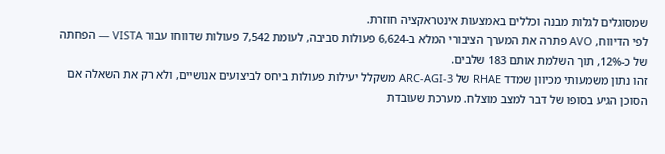שמסוגלים לגלות מבנה וכללים באמצעות אינטראקציה חוזרת.
לפי הדיווח, AVO פתרה את המערך הציבורי המלא ב-6,624 פעולות סביבה, לעומת 7,542 פעולות שדווחו עבור VISTA — הפחתה של כ-12%, תוך השלמת אותם 183 שלבים.
זהו נתון משמעותי מכיוון שמדד RHAE של ARC-AGI-3 משקלל יעילות פעולות ביחס לביצועים אנושיים, ולא רק את השאלה אם הסוכן הגיע בסופו של דבר למצב מוצלח. מערכת שעובדת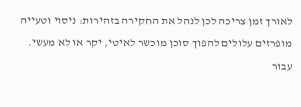לאורך זמן צריכה לכן לנהל את החקירה בזהירות: ניסוי וטעייה מופרזים עלולים להפוך סוכן מוכשר לאיטי, יקר או לא מעשי.
עבור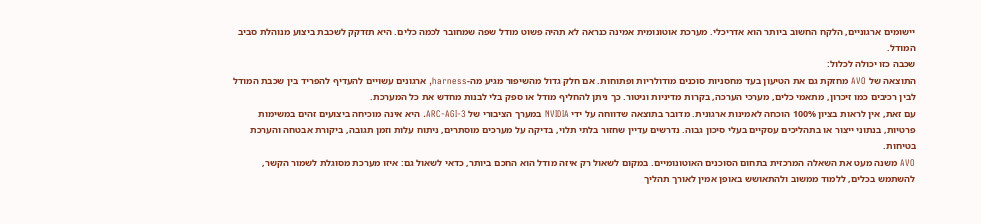יישומים ארגוניים, הלקח החשוב ביותר הוא אדריכלי. מערכת אוטונומית אמינה כנראה לא תהיה פשוט מודל שפה שמחובר לכמה כלים. היא תזדקק לשכבת ביצוע מנוהלת סביב המודל.
שכבה כזו יכולה לכלול:
התוצאה של AVO מחזקת גם את הטיעון בעד מחסניות סוכנים מודולריות ופתוחות. אם חלק גדול מהשיפור מגיע מה-harness, ארגונים עשויים להעדיף להפריד בין שכבת המודל לבין רכיבים כמו זיכרון, מתאמי כלים, מערכי הערכה, בקרות מדיניות וניטור. כך ניתן להחליף מודל או ספק בלי לבנות מחדש את כל המערכת.
עם זאת, אין לראות בציון 100% הוכחה לאמינות ארגונית. מדובר בתוצאה שדווחה על ידי NVIDIA במערך הציבורי של ARC-AGI-3. היא אינה מוכיחה ביצועים זהים במשימות פרטיות, בנתוני ייצור או בתהליכים עסקיים בעלי סיכון גבוה. נדרשים עדיין שחזור בלתי תלוי, בדיקה על מערכים מוסתרים, ניתוח עלות וזמן תגובה, ביקורת אבטחה והערכת בטיחות.
AVO משנה מעט את השאלה המרכזית בתחום הסוכנים האוטונומיים. במקום לשאול רק איזה מודל הוא החכם ביותר, כדאי לשאול גם: איזו מערכת מסוגלת לשמור הקשר, להשתמש בכלים, ללמוד ממשוב ולהתאושש באופן אמין לאורך תהליך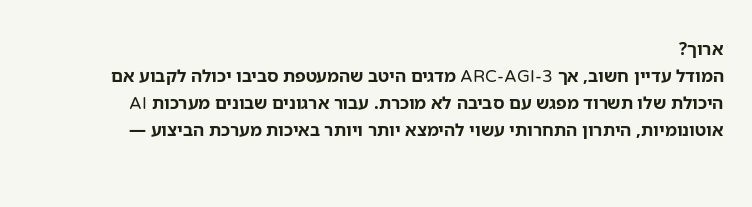ארוך?
המודל עדיין חשוב, אך ARC-AGI-3 מדגים היטב שהמעטפת סביבו יכולה לקבוע אם היכולת שלו תשרוד מפגש עם סביבה לא מוכרת. עבור ארגונים שבונים מערכות AI אוטונומיות, היתרון התחרותי עשוי להימצא יותר ויותר באיכות מערכת הביצוע —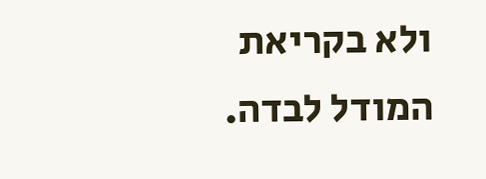ולא בקריאת המודל לבדה.